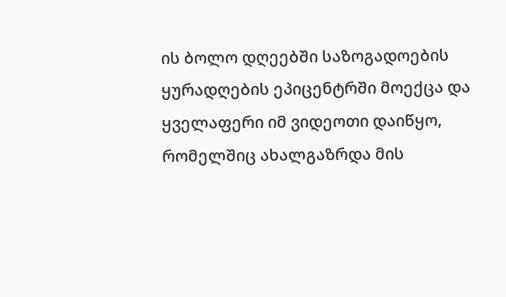ის ბოლო დღეებში საზოგადოების ყურადღების ეპიცენტრში მოექცა და ყველაფერი იმ ვიდეოთი დაიწყო, რომელშიც ახალგაზრდა მის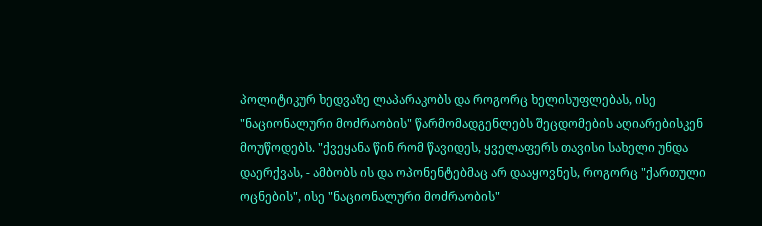პოლიტიკურ ხედვაზე ლაპარაკობს და როგორც ხელისუფლებას, ისე "ნაციონალური მოძრაობის" წარმომადგენლებს შეცდომების აღიარებისკენ მოუწოდებს. "ქვეყანა წინ რომ წავიდეს, ყველაფერს თავისი სახელი უნდა დაერქვას, - ამბობს ის და ოპონენტებმაც არ დააყოვნეს, როგორც "ქართული ოცნების", ისე "ნაციონალური მოძრაობის"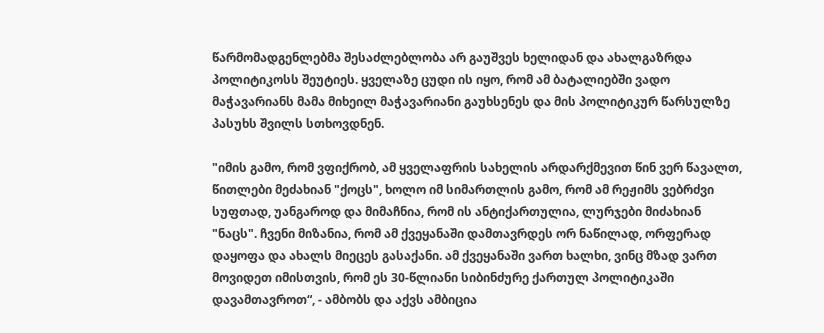წარმომადგენლებმა შესაძლებლობა არ გაუშვეს ხელიდან და ახალგაზრდა პოლიტიკოსს შეუტიეს. ყველაზე ცუდი ის იყო, რომ ამ ბატალიებში ვადო მაჭავარიანს მამა მიხეილ მაჭავარიანი გაუხსენეს და მის პოლიტიკურ წარსულზე პასუხს შვილს სთხოვდნენ.

"იმის გამო, რომ ვფიქრობ, ამ ყველაფრის სახელის არდარქმევით წინ ვერ წავალთ, წითლები მეძახიან "ქოცს", ხოლო იმ სიმართლის გამო, რომ ამ რეჟიმს ვებრძვი სუფთად, უანგაროდ და მიმაჩნია, რომ ის ანტიქართულია, ლურჯები მიძახიან "ნაცს". ჩვენი მიზანია, რომ ამ ქვეყანაში დამთავრდეს ორ ნაწილად, ორფერად დაყოფა და ახალს მიეცეს გასაქანი. ამ ქვეყანაში ვართ ხალხი, ვინც მზად ვართ მოვიდეთ იმისთვის, რომ ეს 30-წლიანი სიბინძურე ქართულ პოლიტიკაში დავამთავროთ“, - ამბობს და აქვს ამბიცია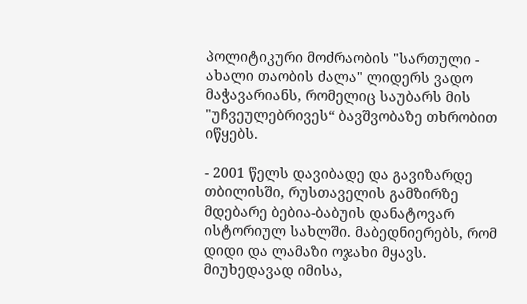პოლიტიკური მოძრაობის "სართული - ახალი თაობის ძალა" ლიდერს ვადო მაჭავარიანს, რომელიც საუბარს მის "უჩვეულებრივეს“ ბავშვობაზე თხრობით იწყებს.

- 2001 წელს დავიბადე და გავიზარდე თბილისში, რუსთაველის გამზირზე მდებარე ბებია-ბაბუის დანატოვარ ისტორიულ სახლში. მაბედნიერებს, რომ დიდი და ლამაზი ოჯახი მყავს. მიუხედავად იმისა,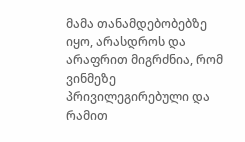მამა თანამდებობებზე იყო, არასდროს და არაფრით მიგრძნია, რომ ვინმეზე პრივილეგირებული და რამით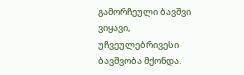გამორჩეული ბავშვი ვიყავი, უჩვეულებრივესი ბავშვობა მქონდა.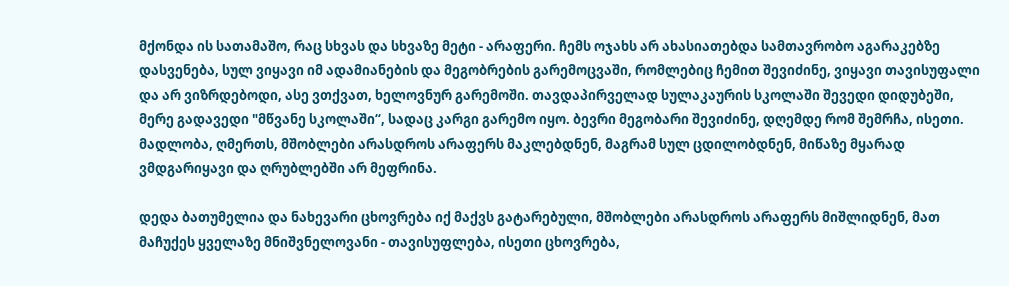მქონდა ის სათამაშო, რაც სხვას და სხვაზე მეტი - არაფერი. ჩემს ოჯახს არ ახასიათებდა სამთავრობო აგარაკებზე დასვენება, სულ ვიყავი იმ ადამიანების და მეგობრების გარემოცვაში, რომლებიც ჩემით შევიძინე, ვიყავი თავისუფალი და არ ვიზრდებოდი, ასე ვთქვათ, ხელოვნურ გარემოში. თავდაპირველად სულაკაურის სკოლაში შევედი დიდუბეში, მერე გადავედი "მწვანე სკოლაში“, სადაც კარგი გარემო იყო. ბევრი მეგობარი შევიძინე, დღემდე რომ შემრჩა, ისეთი. მადლობა, ღმერთს, მშობლები არასდროს არაფერს მაკლებდნენ, მაგრამ სულ ცდილობდნენ, მიწაზე მყარად ვმდგარიყავი და ღრუბლებში არ მეფრინა.

დედა ბათუმელია და ნახევარი ცხოვრება იქ მაქვს გატარებული, მშობლები არასდროს არაფერს მიშლიდნენ, მათ მაჩუქეს ყველაზე მნიშვნელოვანი - თავისუფლება, ისეთი ცხოვრება,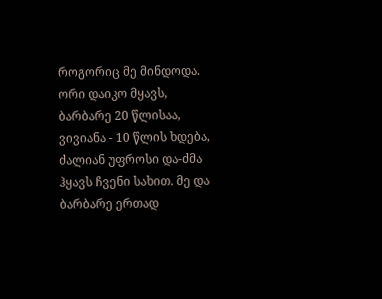როგორიც მე მინდოდა. ორი დაიკო მყავს, ბარბარე 20 წლისაა, ვივიანა - 10 წლის ხდება, ძალიან უფროსი და-ძმა ჰყავს ჩვენი სახით. მე და ბარბარე ერთად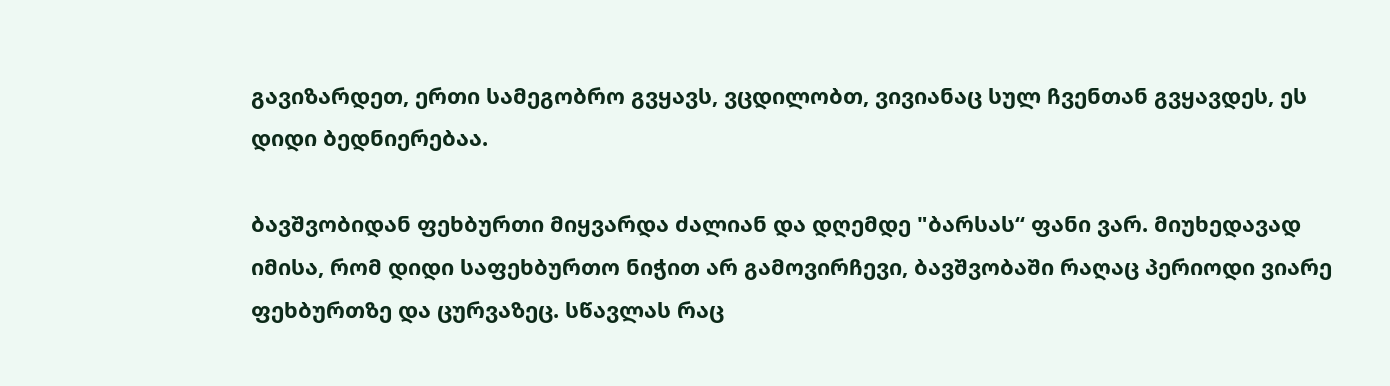გავიზარდეთ, ერთი სამეგობრო გვყავს, ვცდილობთ, ვივიანაც სულ ჩვენთან გვყავდეს, ეს დიდი ბედნიერებაა.

ბავშვობიდან ფეხბურთი მიყვარდა ძალიან და დღემდე "ბარსას“ ფანი ვარ. მიუხედავად იმისა, რომ დიდი საფეხბურთო ნიჭით არ გამოვირჩევი, ბავშვობაში რაღაც პერიოდი ვიარე ფეხბურთზე და ცურვაზეც. სწავლას რაც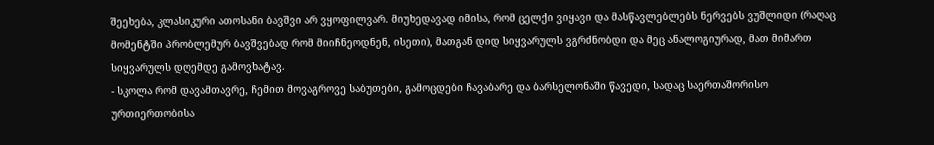შეეხება, კლასიკური ათოსანი ბავშვი არ ვყოფილვარ. მიუხედავად იმისა, რომ ცელქი ვიყავი და მასწავლებლებს ნერვებს ვუშლიდი (რაღაც მომენტში პრობლემურ ბავშვებად რომ მიიჩნეოდნენ, ისეთი), მათგან დიდ სიყვარულს ვგრძნობდი და მეც ანალოგიურად, მათ მიმართ სიყვარულს დღემდე გამოვხატავ.
- სკოლა რომ დავამთავრე, ჩემით მოვაგროვე საბუთები, გამოცდები ჩავაბარე და ბარსელონაში წავედი, სადაც საერთაშორისო ურთიერთობისა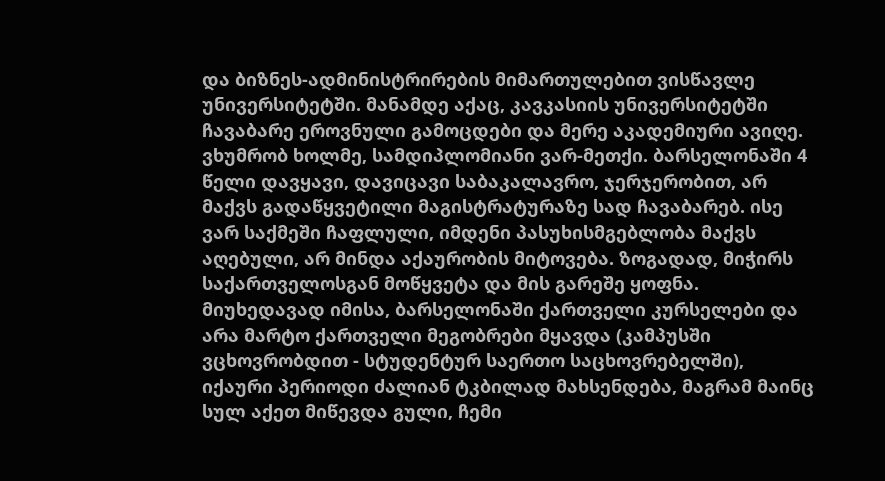და ბიზნეს-ადმინისტრირების მიმართულებით ვისწავლე უნივერსიტეტში. მანამდე აქაც, კავკასიის უნივერსიტეტში ჩავაბარე ეროვნული გამოცდები და მერე აკადემიური ავიღე. ვხუმრობ ხოლმე, სამდიპლომიანი ვარ-მეთქი. ბარსელონაში 4 წელი დავყავი, დავიცავი საბაკალავრო, ჯერჯერობით, არ მაქვს გადაწყვეტილი მაგისტრატურაზე სად ჩავაბარებ. ისე ვარ საქმეში ჩაფლული, იმდენი პასუხისმგებლობა მაქვს აღებული, არ მინდა აქაურობის მიტოვება. ზოგადად, მიჭირს საქართველოსგან მოწყვეტა და მის გარეშე ყოფნა. მიუხედავად იმისა, ბარსელონაში ქართველი კურსელები და არა მარტო ქართველი მეგობრები მყავდა (კამპუსში ვცხოვრობდით - სტუდენტურ საერთო საცხოვრებელში), იქაური პერიოდი ძალიან ტკბილად მახსენდება, მაგრამ მაინც სულ აქეთ მიწევდა გული, ჩემი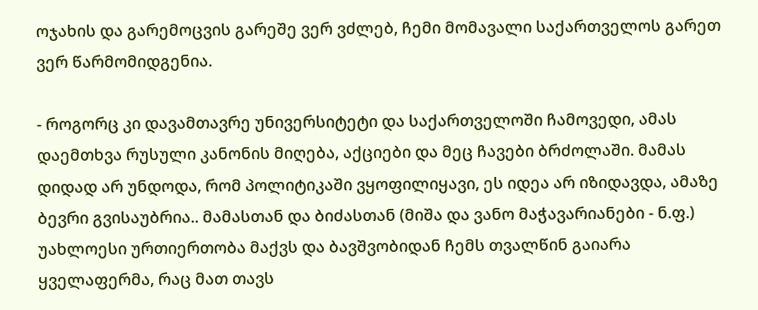ოჯახის და გარემოცვის გარეშე ვერ ვძლებ, ჩემი მომავალი საქართველოს გარეთ ვერ წარმომიდგენია.

- როგორც კი დავამთავრე უნივერსიტეტი და საქართველოში ჩამოვედი, ამას დაემთხვა რუსული კანონის მიღება, აქციები და მეც ჩავები ბრძოლაში. მამას დიდად არ უნდოდა, რომ პოლიტიკაში ვყოფილიყავი, ეს იდეა არ იზიდავდა, ამაზე ბევრი გვისაუბრია.. მამასთან და ბიძასთან (მიშა და ვანო მაჭავარიანები - ნ.ფ.) უახლოესი ურთიერთობა მაქვს და ბავშვობიდან ჩემს თვალწინ გაიარა ყველაფერმა, რაც მათ თავს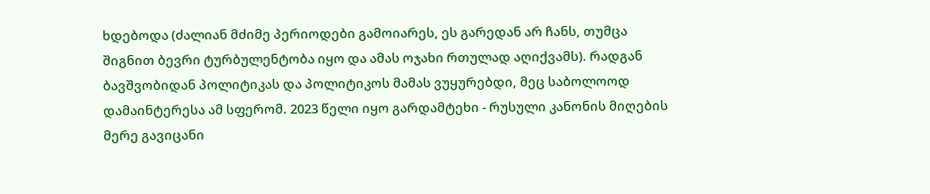ხდებოდა (ძალიან მძიმე პერიოდები გამოიარეს, ეს გარედან არ ჩანს, თუმცა შიგნით ბევრი ტურბულენტობა იყო და ამას ოჯახი რთულად აღიქვამს). რადგან ბავშვობიდან პოლიტიკას და პოლიტიკოს მამას ვუყურებდი, მეც საბოლოოდ დამაინტერესა ამ სფერომ. 2023 წელი იყო გარდამტეხი - რუსული კანონის მიღების მერე გავიცანი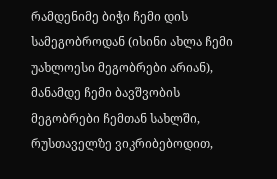რამდენიმე ბიჭი ჩემი დის სამეგობროდან (ისინი ახლა ჩემი უახლოესი მეგობრები არიან), მანამდე ჩემი ბავშვობის მეგობრები ჩემთან სახლში, რუსთაველზე ვიკრიბებოდით,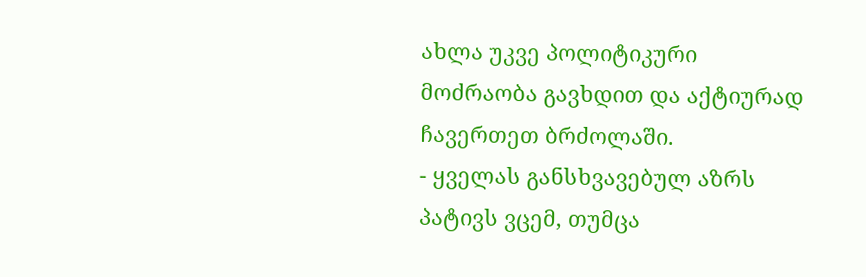ახლა უკვე პოლიტიკური მოძრაობა გავხდით და აქტიურად ჩავერთეთ ბრძოლაში.
- ყველას განსხვავებულ აზრს პატივს ვცემ, თუმცა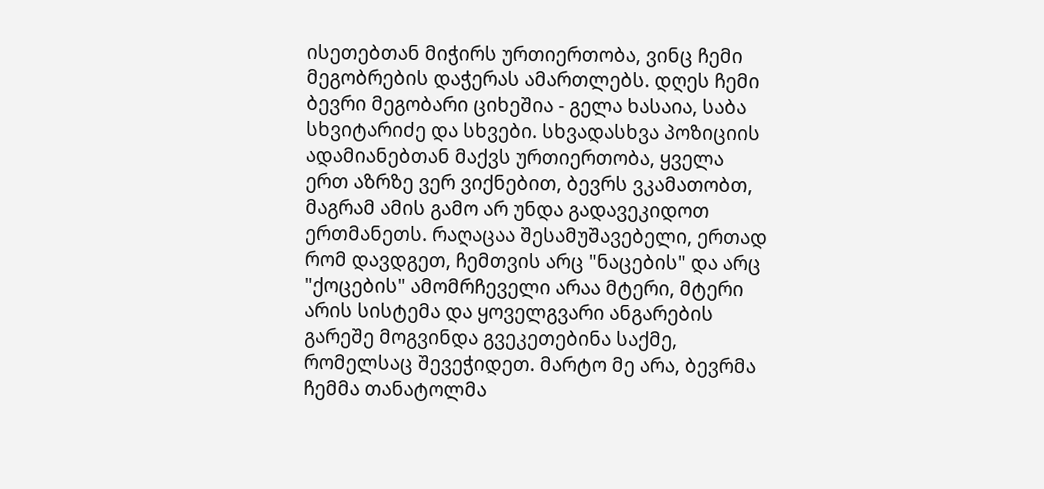ისეთებთან მიჭირს ურთიერთობა, ვინც ჩემი მეგობრების დაჭერას ამართლებს. დღეს ჩემი ბევრი მეგობარი ციხეშია - გელა ხასაია, საბა სხვიტარიძე და სხვები. სხვადასხვა პოზიციის ადამიანებთან მაქვს ურთიერთობა, ყველა ერთ აზრზე ვერ ვიქნებით, ბევრს ვკამათობთ, მაგრამ ამის გამო არ უნდა გადავეკიდოთ ერთმანეთს. რაღაცაა შესამუშავებელი, ერთად რომ დავდგეთ, ჩემთვის არც "ნაცების" და არც "ქოცების" ამომრჩეველი არაა მტერი, მტერი არის სისტემა და ყოველგვარი ანგარების გარეშე მოგვინდა გვეკეთებინა საქმე, რომელსაც შევეჭიდეთ. მარტო მე არა, ბევრმა ჩემმა თანატოლმა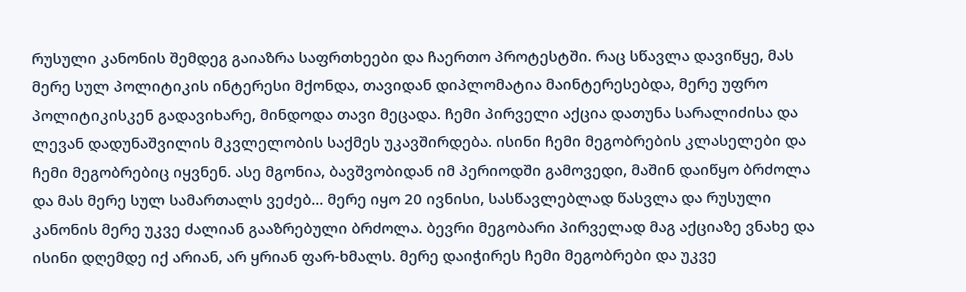რუსული კანონის შემდეგ გაიაზრა საფრთხეები და ჩაერთო პროტესტში. რაც სწავლა დავიწყე, მას მერე სულ პოლიტიკის ინტერესი მქონდა, თავიდან დიპლომატია მაინტერესებდა, მერე უფრო პოლიტიკისკენ გადავიხარე, მინდოდა თავი მეცადა. ჩემი პირველი აქცია დათუნა სარალიძისა და ლევან დადუნაშვილის მკვლელობის საქმეს უკავშირდება. ისინი ჩემი მეგობრების კლასელები და ჩემი მეგობრებიც იყვნენ. ასე მგონია, ბავშვობიდან იმ პერიოდში გამოვედი, მაშინ დაიწყო ბრძოლა და მას მერე სულ სამართალს ვეძებ... მერე იყო 20 ივნისი, სასწავლებლად წასვლა და რუსული კანონის მერე უკვე ძალიან გააზრებული ბრძოლა. ბევრი მეგობარი პირველად მაგ აქციაზე ვნახე და ისინი დღემდე იქ არიან, არ ყრიან ფარ-ხმალს. მერე დაიჭირეს ჩემი მეგობრები და უკვე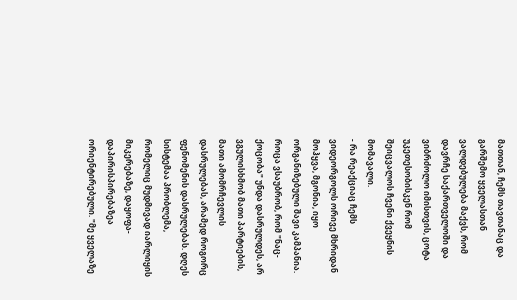მათთან, ჩემს თავთანაც და გარშემო ყველასთან ვალდებულება მაქვს, რომ დავრჩე საქართველოში და ვიბრძოლო იმისთვის, ცოტა უკეთესობისკენ რომ შეიცვალოს ჩვენი ქვეყნის მომავალი.
- რა რეაქციაც ჩემს ვიდეორგოლს ორივე მხრიდან მოჰყვა, მგონია, იყო ორგანიზებული შავი კამპანია. როცა ვსაუბრობ, რომ "ნაც-ქოცობა" უნდა დასრულდეს, არ ვგულისხმობ მათი პარტიების, მათი ამომრჩევლის დასრულებას, არამედ როგორც ფენომენის დასრულებას. დღეს სისტემაა პრობლემა, რომელიც მუდმივად იარლიყის მიკერებაზე, დაყოფა-დაპირისპირებაზეა ორიენტირებული. "მე ყველაზე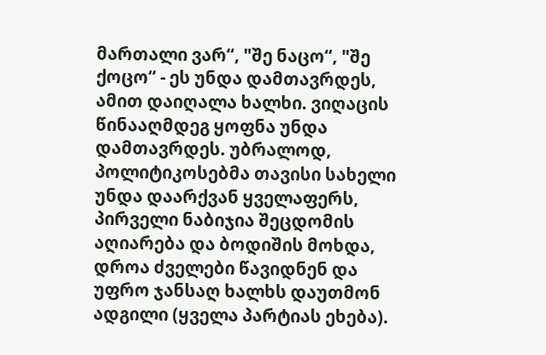მართალი ვარ“, "შე ნაცო“, "შე ქოცო“ - ეს უნდა დამთავრდეს, ამით დაიღალა ხალხი. ვიღაცის წინააღმდეგ ყოფნა უნდა დამთავრდეს. უბრალოდ, პოლიტიკოსებმა თავისი სახელი უნდა დაარქვან ყველაფერს, პირველი ნაბიჯია შეცდომის აღიარება და ბოდიშის მოხდა, დროა ძველები წავიდნენ და უფრო ჯანსაღ ხალხს დაუთმონ ადგილი (ყველა პარტიას ეხება).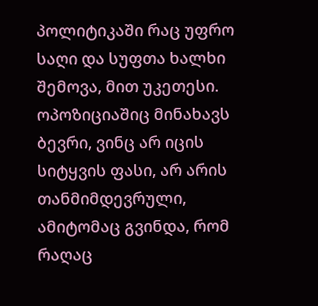პოლიტიკაში რაც უფრო საღი და სუფთა ხალხი შემოვა, მით უკეთესი. ოპოზიციაშიც მინახავს ბევრი, ვინც არ იცის სიტყვის ფასი, არ არის თანმიმდევრული, ამიტომაც გვინდა, რომ რაღაც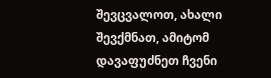შევცვალოთ, ახალი შევქმნათ, ამიტომ დავაფუძნეთ ჩვენი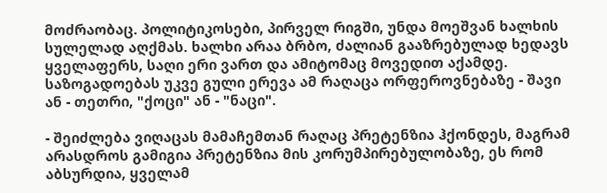მოძრაობაც. პოლიტიკოსები, პირველ რიგში, უნდა მოეშვან ხალხის სულელად აღქმას. ხალხი არაა ბრბო, ძალიან გააზრებულად ხედავს ყველაფერს, საღი ერი ვართ და ამიტომაც მოვედით აქამდე. საზოგადოებას უკვე გული ერევა ამ რაღაცა ორფეროვნებაზე - შავი ან - თეთრი, "ქოცი" ან - "ნაცი".

- შეიძლება ვიღაცას მამაჩემთან რაღაც პრეტენზია ჰქონდეს, მაგრამ არასდროს გამიგია პრეტენზია მის კორუმპირებულობაზე, ეს რომ აბსურდია, ყველამ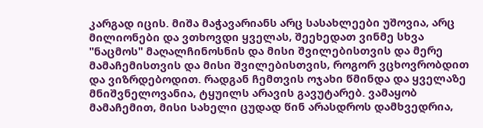კარგად იცის. მიშა მაჭავარიანს არც სასახლეები უშოვია, არც მილიონები და ვთხოვდი ყველას, შეეხედათ ვინმე სხვა "ნაცმოს" მაღალჩინოსნის და მისი შვილებისთვის და მერე მამაჩემისთვის და მისი შვილებისთვის, როგორ ვცხოვრობდით და ვიზრდებოდით. რადგან ჩემთვის ოჯახი წმინდა და ყველაზე მნიშვნელოვანია, ტყუილს არავის გავუტარებ. ვამაყობ მამაჩემით, მისი სახელი ცუდად წინ არასდროს დამხვედრია,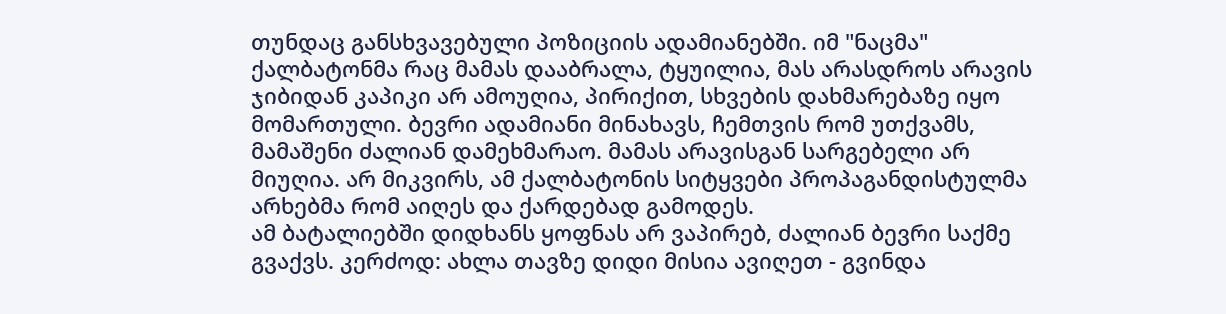თუნდაც განსხვავებული პოზიციის ადამიანებში. იმ "ნაცმა" ქალბატონმა რაც მამას დააბრალა, ტყუილია, მას არასდროს არავის ჯიბიდან კაპიკი არ ამოუღია, პირიქით, სხვების დახმარებაზე იყო მომართული. ბევრი ადამიანი მინახავს, ჩემთვის რომ უთქვამს, მამაშენი ძალიან დამეხმარაო. მამას არავისგან სარგებელი არ მიუღია. არ მიკვირს, ამ ქალბატონის სიტყვები პროპაგანდისტულმა არხებმა რომ აიღეს და ქარდებად გამოდეს.
ამ ბატალიებში დიდხანს ყოფნას არ ვაპირებ, ძალიან ბევრი საქმე გვაქვს. კერძოდ: ახლა თავზე დიდი მისია ავიღეთ - გვინდა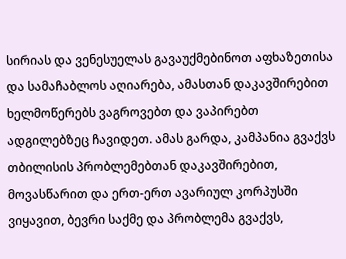სირიას და ვენესუელას გავაუქმებინოთ აფხაზეთისა და სამაჩაბლოს აღიარება, ამასთან დაკავშირებით ხელმოწერებს ვაგროვებთ და ვაპირებთ ადგილებზეც ჩავიდეთ. ამას გარდა, კამპანია გვაქვს თბილისის პრობლემებთან დაკავშირებით, მოვასწარით და ერთ-ერთ ავარიულ კორპუსში ვიყავით, ბევრი საქმე და პრობლემა გვაქვს,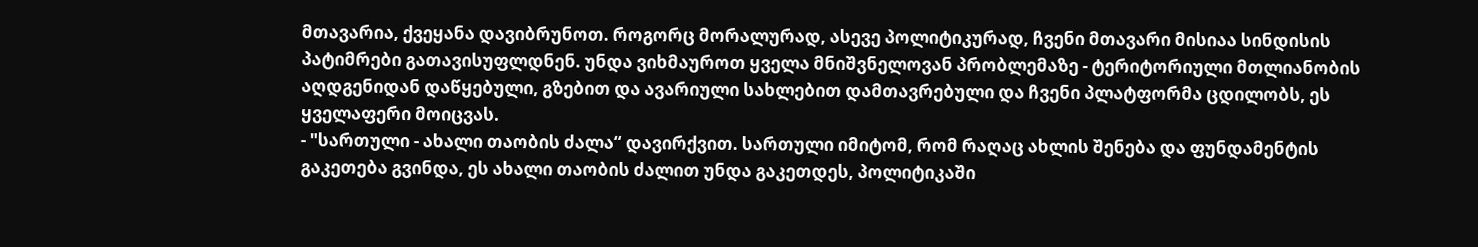მთავარია, ქვეყანა დავიბრუნოთ. როგორც მორალურად, ასევე პოლიტიკურად, ჩვენი მთავარი მისიაა სინდისის პატიმრები გათავისუფლდნენ. უნდა ვიხმაუროთ ყველა მნიშვნელოვან პრობლემაზე - ტერიტორიული მთლიანობის აღდგენიდან დაწყებული, გზებით და ავარიული სახლებით დამთავრებული და ჩვენი პლატფორმა ცდილობს, ეს ყველაფერი მოიცვას.
- "სართული - ახალი თაობის ძალა“ დავირქვით. სართული იმიტომ, რომ რაღაც ახლის შენება და ფუნდამენტის გაკეთება გვინდა, ეს ახალი თაობის ძალით უნდა გაკეთდეს, პოლიტიკაში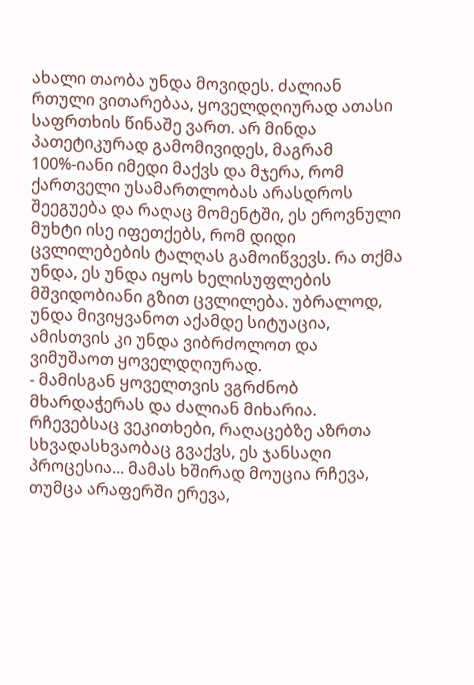ახალი თაობა უნდა მოვიდეს. ძალიან რთული ვითარებაა, ყოველდღიურად ათასი საფრთხის წინაშე ვართ. არ მინდა პათეტიკურად გამომივიდეს, მაგრამ 100%-იანი იმედი მაქვს და მჯერა, რომ ქართველი უსამართლობას არასდროს შეეგუება და რაღაც მომენტში, ეს ეროვნული მუხტი ისე იფეთქებს, რომ დიდი ცვლილებების ტალღას გამოიწვევს. რა თქმა უნდა, ეს უნდა იყოს ხელისუფლების მშვიდობიანი გზით ცვლილება. უბრალოდ, უნდა მივიყვანოთ აქამდე სიტუაცია, ამისთვის კი უნდა ვიბრძოლოთ და ვიმუშაოთ ყოველდღიურად.
- მამისგან ყოველთვის ვგრძნობ მხარდაჭერას და ძალიან მიხარია. რჩევებსაც ვეკითხები, რაღაცებზე აზრთა სხვადასხვაობაც გვაქვს, ეს ჯანსაღი პროცესია... მამას ხშირად მოუცია რჩევა, თუმცა არაფერში ერევა,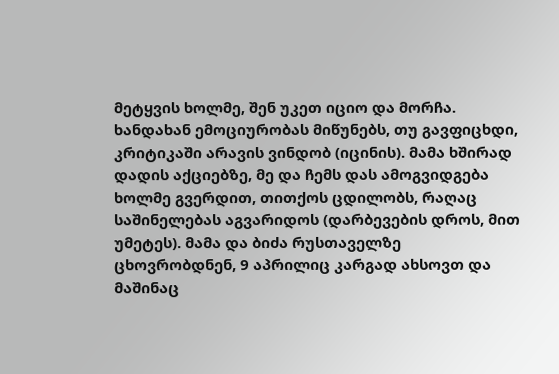მეტყვის ხოლმე, შენ უკეთ იციო და მორჩა. ხანდახან ემოციურობას მიწუნებს, თუ გავფიცხდი, კრიტიკაში არავის ვინდობ (იცინის). მამა ხშირად დადის აქციებზე, მე და ჩემს დას ამოგვიდგება ხოლმე გვერდით, თითქოს ცდილობს, რაღაც საშინელებას აგვარიდოს (დარბევების დროს, მით უმეტეს). მამა და ბიძა რუსთაველზე ცხოვრობდნენ, 9 აპრილიც კარგად ახსოვთ და მაშინაც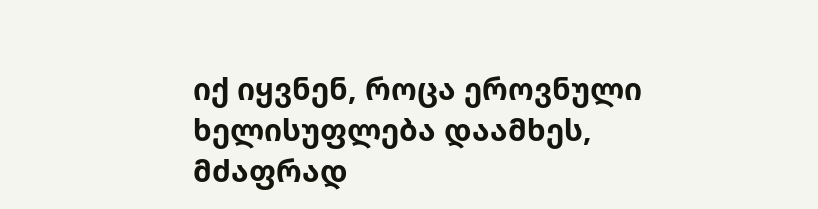იქ იყვნენ, როცა ეროვნული ხელისუფლება დაამხეს, მძაფრად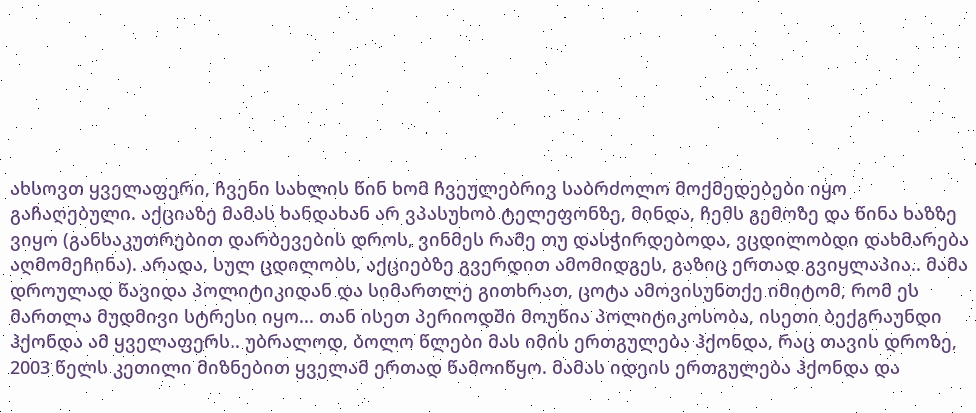ახსოვთ ყველაფერი, ჩვენი სახლის წინ ხომ ჩვეულებრივ საბრძოლო მოქმედებები იყო გაჩაღებული. აქციაზე მამას ხანდახან არ ვპასუხობ ტელეფონზე, მინდა, ჩემს გემოზე და წინა ხაზზე ვიყო (განსაკუთრებით დარბევების დროს, ვინმეს რამე თუ დასჭირდებოდა, ვცდილობდი დახმარება აღმომეჩინა). არადა, სულ ცდილობს, აქციებზე გვერდით ამომიდგეს, გაზიც ერთად გვიყლაპია.. მამა დროულად წავიდა პოლიტიკიდან და სიმართლე გითხრათ, ცოტა ამოვისუნთქე იმიტომ, რომ ეს მართლა მუდმივი სტრესი იყო... თან ისეთ პერიოდში მოუწია პოლიტიკოსობა, ისეთი ბექგრაუნდი ჰქონდა ამ ყველაფერს.. უბრალოდ, ბოლო წლები მას იმის ერთგულება ჰქონდა, რაც თავის დროზე, 2003 წელს კეთილი მიზნებით ყველამ ერთად წამოიწყო. მამას იდეის ერთგულება ჰქონდა და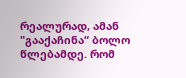რეალურად, ამან "გააქაჩინა“ ბოლო წლებამდე. რომ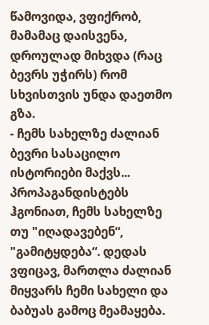წამოვიდა, ვფიქრობ, მამამაც დაისვენა, დროულად მიხვდა (რაც ბევრს უჭირს) რომ სხვისთვის უნდა დაეთმო გზა.
- ჩემს სახელზე ძალიან ბევრი სასაცილო ისტორიები მაქვს... პროპაგანდისტებს ჰგონიათ, ჩემს სახელზე თუ "იღადავებენ“, "გამიტყდება“. დედას ვფიცავ, მართლა ძალიან მიყვარს ჩემი სახელი და ბაბუას გამოც მეამაყება.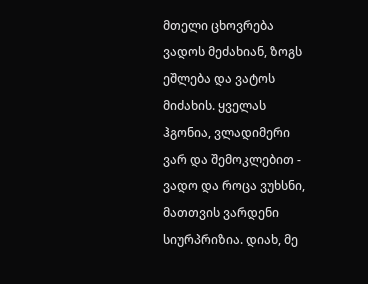მთელი ცხოვრება ვადოს მეძახიან, ზოგს ეშლება და ვატოს მიძახის. ყველას ჰგონია, ვლადიმერი ვარ და შემოკლებით - ვადო და როცა ვუხსნი, მათთვის ვარდენი სიურპრიზია. დიახ, მე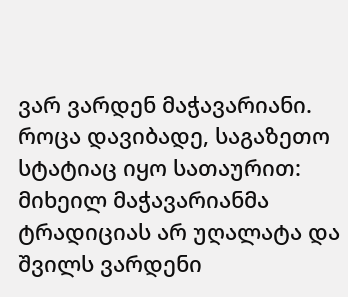ვარ ვარდენ მაჭავარიანი. როცა დავიბადე, საგაზეთო სტატიაც იყო სათაურით: მიხეილ მაჭავარიანმა ტრადიციას არ უღალატა და შვილს ვარდენი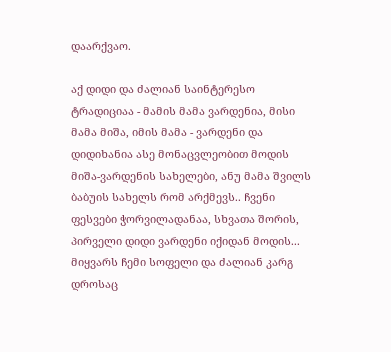დაარქვაო.

აქ დიდი და ძალიან საინტერესო ტრადიციაა - მამის მამა ვარდენია, მისი მამა მიშა, იმის მამა - ვარდენი და დიდიხანია ასე მონაცვლეობით მოდის მიშა-ვარდენის სახელები, ანუ მამა შვილს ბაბუის სახელს რომ არქმევს.. ჩვენი ფესვები ჭორვილადანაა, სხვათა შორის, პირველი დიდი ვარდენი იქიდან მოდის... მიყვარს ჩემი სოფელი და ძალიან კარგ დროსაც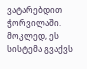ვატარებდით ჭორვილაში. მოკლედ, ეს სისტემა გვაქვს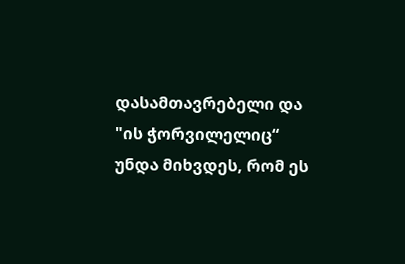დასამთავრებელი და "ის ჭორვილელიც“ უნდა მიხვდეს, რომ ეს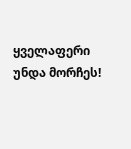ყველაფერი უნდა მორჩეს!